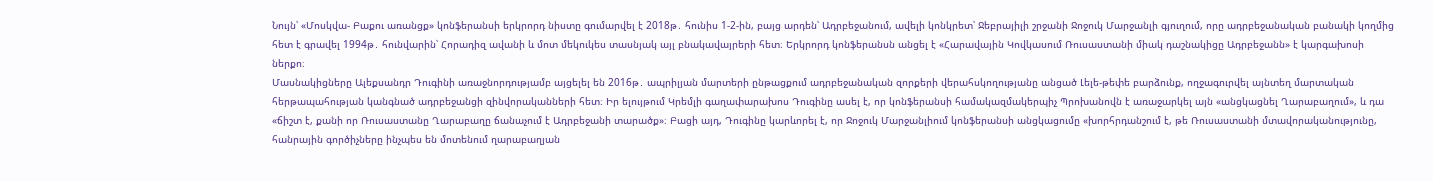Նույն՝ «Մոսկվա- Բաքու առանցք» կոնֆերանսի երկրորդ նիստը գումարվել է 2018թ․ հունիս 1-2-ին, բայց արդեն՝ Ադրբեջանում, ավելի կոնկրետ՝ Ջեբրայիլի շրջանի Ջոջուկ Մարջանլի գյուղում, որը ադրբեջանական բանակի կողմից հետ է գրավել 1994թ․ հունվարին՝ Հորադիզ ավանի և մոտ մեկուկես տասնյակ այլ բնակավայրերի հետ։ Երկրորդ կոնֆերանսն անցել է «Հարավային Կովկասում Ռուսաստանի միակ դաշնակիցը Ադրբեջանն» է կարգախոսի ներքո։
Մասնակիցները Ալեքսանդր Դուգինի առաջնորդությամբ այցելել են 2016թ․ ապրիլյան մարտերի ընթացքում ադրբեջանական զորքերի վերահսկողությանը անցած Լելե-թեփե բարձունք, ողջագուրվել այնտեղ մարտական հերթապահության կանգնած ադրբեջանցի զինվորականների հետ։ Իր ելույթում Կրեմլի գաղափարախոս Դուգինը ասել է, որ կոնֆերանսի համակազմակերպիչ Պրոխանովն է առաջարկել այն «անցկացնել Ղարաբաղում», և դա «ճիշտ է, քանի որ Ռուսաստանը Ղարաբաղը ճանաչում է Ադրբեջանի տարածք»։ Բացի այդ, Դուգինը կարևորել է, որ Ջոջուկ Մարջանլիում կոնֆերանսի անցկացումը «խորհրդանշում է, թե Ռուսաստանի մտավորականությունը, հանրային գործիչները ինչպես են մոտենում ղարաբաղյան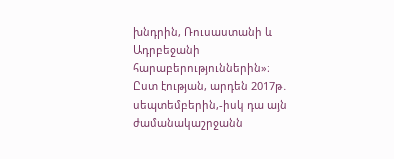խնդրին, Ռուսաստանի և Ադրբեջանի հարաբերություններին»։
Ըստ էության, արդեն 2017թ․ սեպտեմբերին,-իսկ դա այն ժամանակաշրջանն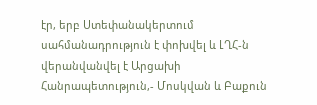էր, երբ Ստեփանակերտում սահմանադրություն է փոխվել և ԼՂՀ-ն վերանվանվել է Արցախի Հանրապետություն,- Մոսկվան և Բաքուն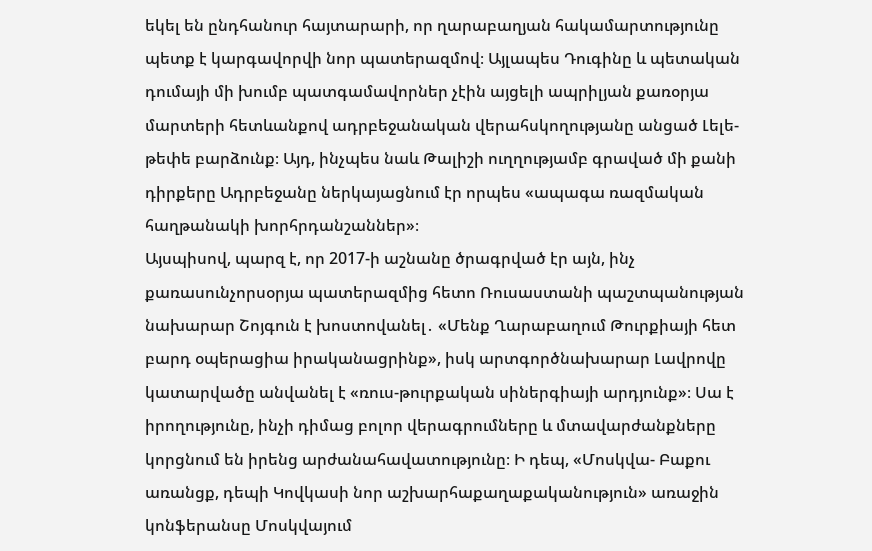եկել են ընդհանուր հայտարարի, որ ղարաբաղյան հակամարտությունը պետք է կարգավորվի նոր պատերազմով։ Այլապես Դուգինը և պետական դումայի մի խումբ պատգամավորներ չէին այցելի ապրիլյան քառօրյա մարտերի հետևանքով ադրբեջանական վերահսկողությանը անցած Լելե-թեփե բարձունք։ Այդ, ինչպես նաև Թալիշի ուղղությամբ գրաված մի քանի դիրքերը Ադրբեջանը ներկայացնում էր որպես «ապագա ռազմական հաղթանակի խորհրդանշաններ»։
Այսպիսով, պարզ է, որ 2017-ի աշնանը ծրագրված էր այն, ինչ քառասունչորսօրյա պատերազմից հետո Ռուսաստանի պաշտպանության նախարար Շոյգուն է խոստովանել․ «Մենք Ղարաբաղում Թուրքիայի հետ բարդ օպերացիա իրականացրինք», իսկ արտգործնախարար Լավրովը կատարվածը անվանել է «ռուս-թուրքական սիներգիայի արդյունք»։ Սա է իրողությունը, ինչի դիմաց բոլոր վերագրումները և մտավարժանքները կորցնում են իրենց արժանահավատությունը։ Ի դեպ, «Մոսկվա- Բաքու առանցք, դեպի Կովկասի նոր աշխարհաքաղաքականություն» առաջին կոնֆերանսը Մոսկվայում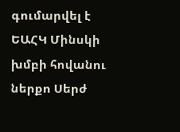գումարվել է ԵԱՀԿ Մինսկի խմբի հովանու ներքո Սերժ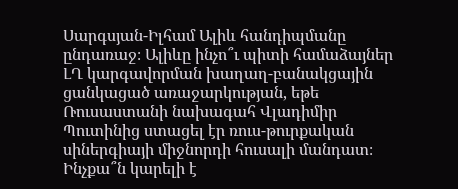Սարգսյան-Իլհամ Ալիև հանդիպմանը ընդառաջ։ Ալիևը ինչո՞ւ պիտի համաձայներ ԼՂ կարգավորման խաղաղ-բանակցային ցանկացած առաջարկության, եթե Ռուսաստանի նախագահ Վլադիմիր Պուտինից ստացել էր ռուս-թուրքական սիներգիայի միջնորդի հուսալի մանդատ։
Ինչքա՞ն կարելի է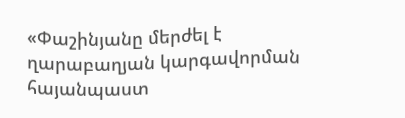«Փաշինյանը մերժել է ղարաբաղյան կարգավորման հայանպաստ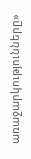առաջարկությունները»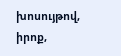խոսույթով, իրոք,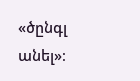«ծընգլ անել»։